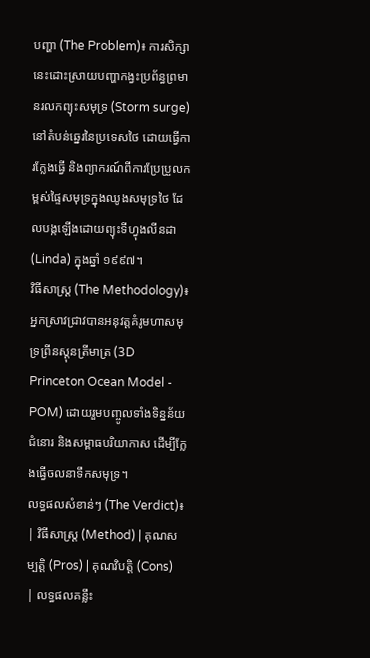បញ្ហា (The Problem)៖ ការសិក្សានេះដោះស្រាយបញ្ហាកង្វះប្រព័ន្ធព្រមានរលកព្យុះសមុទ្រ (Storm surge) នៅតំបន់ឆ្នេរនៃប្រទេសថៃ ដោយធ្វើការក្លែងធ្វើ និងព្យាករណ៍ពីការប្រែប្រួលកម្ពស់ផ្ទៃសមុទ្រក្នុងឈូងសមុទ្រថៃ ដែលបង្កឡើងដោយព្យុះទីហ្វុងលីនដា (Linda) ក្នុងឆ្នាំ ១៩៩៧។
វិធីសាស្ត្រ (The Methodology)៖ អ្នកស្រាវជ្រាវបានអនុវត្តគំរូមហាសមុទ្រព្រីនស្តុនត្រីមាត្រ (3D Princeton Ocean Model - POM) ដោយរួមបញ្ចូលទាំងទិន្នន័យជំនោរ និងសម្ពាធបរិយាកាស ដើម្បីក្លែងធ្វើចលនាទឹកសមុទ្រ។
លទ្ធផលសំខាន់ៗ (The Verdict)៖
| វិធីសាស្ត្រ (Method) | គុណសម្បត្តិ (Pros) | គុណវិបត្តិ (Cons) | លទ្ធផលគន្លឹះ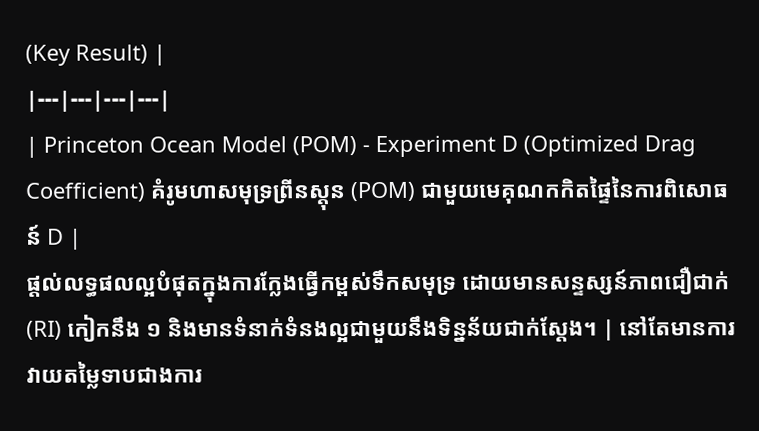(Key Result) |
|---|---|---|---|
| Princeton Ocean Model (POM) - Experiment D (Optimized Drag Coefficient) គំរូមហាសមុទ្រព្រីនស្តុន (POM) ជាមួយមេគុណកកិតផ្ទៃនៃការពិសោធន៍ D |
ផ្តល់លទ្ធផលល្អបំផុតក្នុងការក្លែងធ្វើកម្ពស់ទឹកសមុទ្រ ដោយមានសន្ទស្សន៍ភាពជឿជាក់ (RI) កៀកនឹង ១ និងមានទំនាក់ទំនងល្អជាមួយនឹងទិន្នន័យជាក់ស្តែង។ | នៅតែមានការវាយតម្លៃទាបជាងការ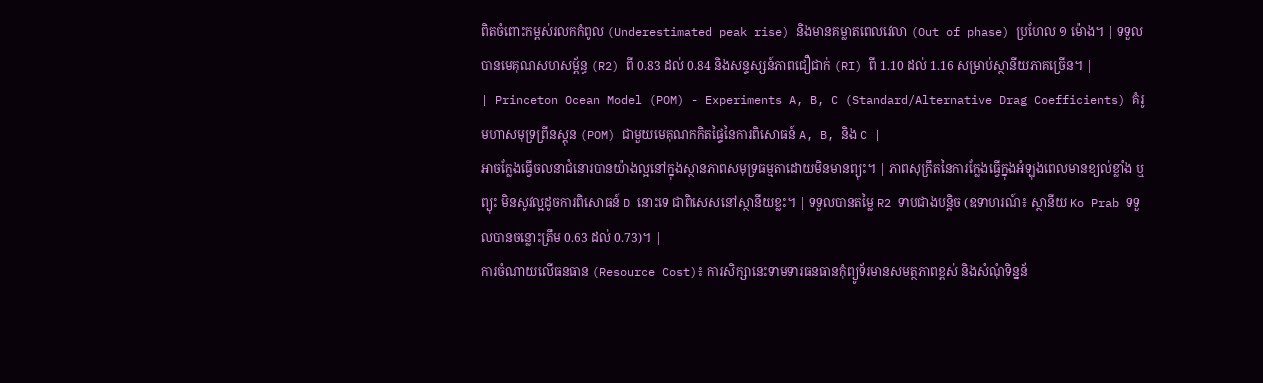ពិតចំពោះកម្ពស់រលកកំពូល (Underestimated peak rise) និងមានគម្លាតពេលវេលា (Out of phase) ប្រហែល ១ ម៉ោង។ | ទទួលបានមេគុណសហសម្ព័ន្ធ (R2) ពី 0.83 ដល់ 0.84 និងសន្ទស្សន៍ភាពជឿជាក់ (RI) ពី 1.10 ដល់ 1.16 សម្រាប់ស្ថានីយភាគច្រើន។ |
| Princeton Ocean Model (POM) - Experiments A, B, C (Standard/Alternative Drag Coefficients) គំរូមហាសមុទ្រព្រីនស្តុន (POM) ជាមួយមេគុណកកិតផ្ទៃនៃការពិសោធន៍ A, B, និង C |
អាចក្លែងធ្វើចលនាជំនោរបានយ៉ាងល្អនៅក្នុងស្ថានភាពសមុទ្រធម្មតាដោយមិនមានព្យុះ។ | ភាពសុក្រឹតនៃការក្លែងធ្វើក្នុងអំឡុងពេលមានខ្យល់ខ្លាំង ឬព្យុះ មិនសូវល្អដូចការពិសោធន៍ D នោះទេ ជាពិសេសនៅស្ថានីយខ្លះ។ | ទទួលបានតម្លៃ R2 ទាបជាងបន្តិច (ឧទាហរណ៍៖ ស្ថានីយ Ko Prab ទទួលបានចន្លោះត្រឹម 0.63 ដល់ 0.73)។ |
ការចំណាយលើធនធាន (Resource Cost)៖ ការសិក្សានេះទាមទារធនធានកុំព្យូទ័រមានសមត្ថភាពខ្ពស់ និងសំណុំទិន្នន័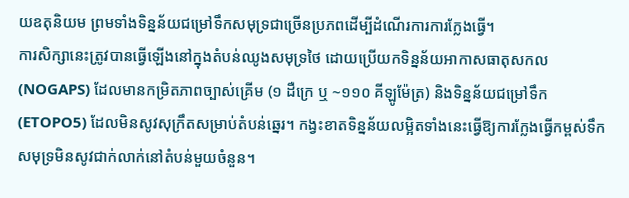យឧតុនិយម ព្រមទាំងទិន្នន័យជម្រៅទឹកសមុទ្រជាច្រើនប្រភពដើម្បីដំណើរការការក្លែងធ្វើ។
ការសិក្សានេះត្រូវបានធ្វើឡើងនៅក្នុងតំបន់ឈូងសមុទ្រថៃ ដោយប្រើយកទិន្នន័យអាកាសធាតុសកល (NOGAPS) ដែលមានកម្រិតភាពច្បាស់គ្រើម (១ ដឺក្រេ ឬ ~១១០ គីឡូម៉ែត្រ) និងទិន្នន័យជម្រៅទឹក (ETOPO5) ដែលមិនសូវសុក្រឹតសម្រាប់តំបន់ឆ្នេរ។ កង្វះខាតទិន្នន័យលម្អិតទាំងនេះធ្វើឱ្យការក្លែងធ្វើកម្ពស់ទឹកសមុទ្រមិនសូវជាក់លាក់នៅតំបន់មួយចំនួន។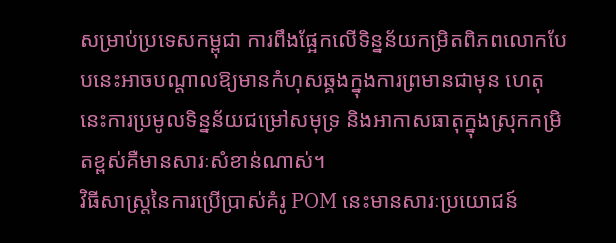សម្រាប់ប្រទេសកម្ពុជា ការពឹងផ្អែកលើទិន្នន័យកម្រិតពិភពលោកបែបនេះអាចបណ្តាលឱ្យមានកំហុសឆ្គងក្នុងការព្រមានជាមុន ហេតុនេះការប្រមូលទិន្នន័យជម្រៅសមុទ្រ និងអាកាសធាតុក្នុងស្រុកកម្រិតខ្ពស់គឺមានសារៈសំខាន់ណាស់។
វិធីសាស្ត្រនៃការប្រើប្រាស់គំរូ POM នេះមានសារៈប្រយោជន៍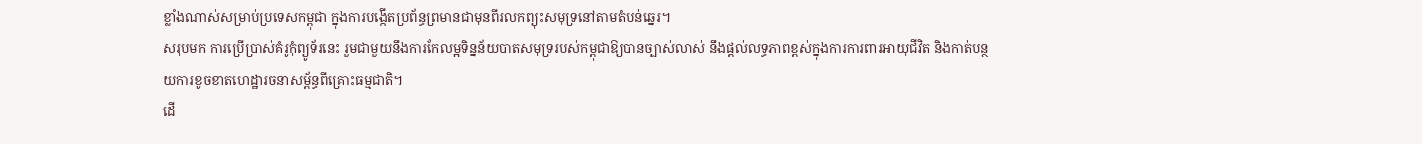ខ្លាំងណាស់សម្រាប់ប្រទេសកម្ពុជា ក្នុងការបង្កើតប្រព័ន្ធព្រមានជាមុនពីរលកព្យុះសមុទ្រនៅតាមតំបន់ឆ្នេរ។
សរុបមក ការប្រើប្រាស់គំរូកុំព្យូទ័រនេះ រួមជាមួយនឹងការកែលម្អទិន្នន័យបាតសមុទ្ររបស់កម្ពុជាឱ្យបានច្បាស់លាស់ នឹងផ្តល់លទ្ធភាពខ្ពស់ក្នុងការការពារអាយុជីវិត និងកាត់បន្ថយការខូចខាតហេដ្ឋារចនាសម្ព័ន្ធពីគ្រោះធម្មជាតិ។
ដើ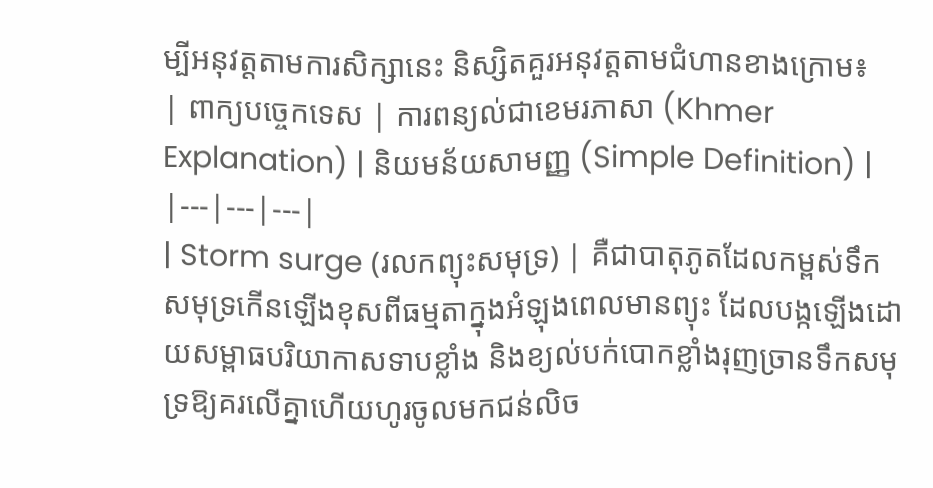ម្បីអនុវត្តតាមការសិក្សានេះ និស្សិតគួរអនុវត្តតាមជំហានខាងក្រោម៖
| ពាក្យបច្ចេកទេស | ការពន្យល់ជាខេមរភាសា (Khmer Explanation) | និយមន័យសាមញ្ញ (Simple Definition) |
|---|---|---|
| Storm surge (រលកព្យុះសមុទ្រ) | គឺជាបាតុភូតដែលកម្ពស់ទឹកសមុទ្រកើនឡើងខុសពីធម្មតាក្នុងអំឡុងពេលមានព្យុះ ដែលបង្កឡើងដោយសម្ពាធបរិយាកាសទាបខ្លាំង និងខ្យល់បក់បោកខ្លាំងរុញច្រានទឹកសមុទ្រឱ្យគរលើគ្នាហើយហូរចូលមកជន់លិច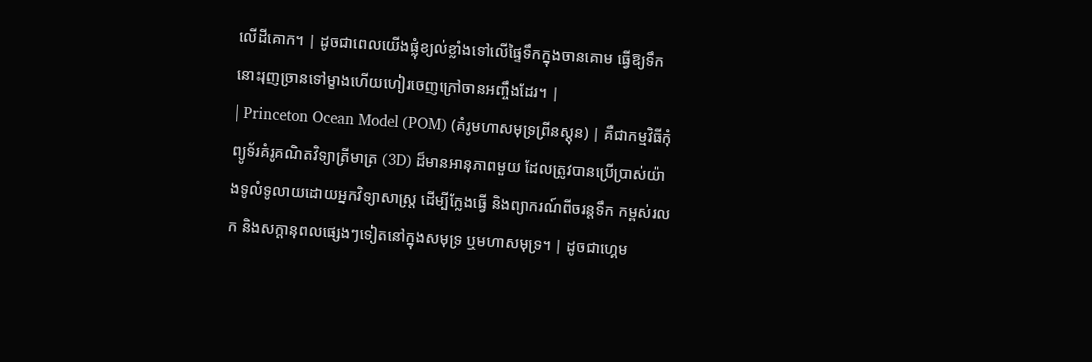លើដីគោក។ | ដូចជាពេលយើងផ្លុំខ្យល់ខ្លាំងទៅលើផ្ទៃទឹកក្នុងចានគោម ធ្វើឱ្យទឹកនោះរុញច្រានទៅម្ខាងហើយហៀរចេញក្រៅចានអញ្ចឹងដែរ។ |
| Princeton Ocean Model (POM) (គំរូមហាសមុទ្រព្រីនស្តុន) | គឺជាកម្មវិធីកុំព្យូទ័រគំរូគណិតវិទ្យាត្រីមាត្រ (3D) ដ៏មានអានុភាពមួយ ដែលត្រូវបានប្រើប្រាស់យ៉ាងទូលំទូលាយដោយអ្នកវិទ្យាសាស្ត្រ ដើម្បីក្លែងធ្វើ និងព្យាករណ៍ពីចរន្តទឹក កម្ពស់រលក និងសក្ដានុពលផ្សេងៗទៀតនៅក្នុងសមុទ្រ ឬមហាសមុទ្រ។ | ដូចជាហ្គេម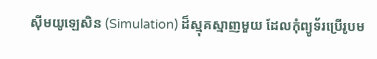ស៊ីមយូឡេសិន (Simulation) ដ៏ស្មុគស្មាញមួយ ដែលកុំព្យូទ័រប្រើរូបម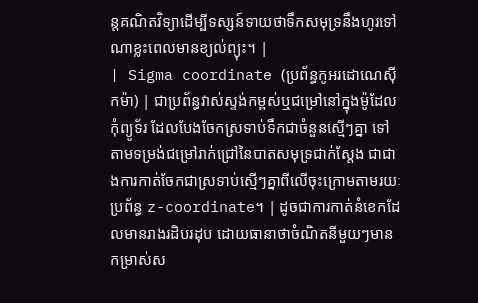ន្តគណិតវិទ្យាដើម្បីទស្សន៍ទាយថាទឹកសមុទ្រនឹងហូរទៅណាខ្លះពេលមានខ្យល់ព្យុះ។ |
| Sigma coordinate (ប្រព័ន្ធកូអរដោណេស៊ីកម៉ា) | ជាប្រព័ន្ធវាស់ស្ទង់កម្ពស់ឬជម្រៅនៅក្នុងម៉ូដែលកុំព្យូទ័រ ដែលបែងចែកស្រទាប់ទឹកជាចំនួនស្មើៗគ្នា ទៅតាមទម្រង់ជម្រៅរាក់ជ្រៅនៃបាតសមុទ្រជាក់ស្តែង ជាជាងការកាត់ចែកជាស្រទាប់ស្មើៗគ្នាពីលើចុះក្រោមតាមរយៈប្រព័ន្ធ z-coordinate។ | ដូចជាការកាត់នំខេកដែលមានរាងរដិបរដុប ដោយធានាថាចំណិតនីមួយៗមានកម្រាស់ស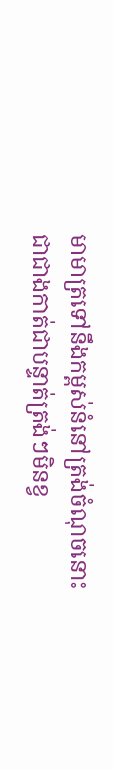មាមាត្រទៅនឹងកម្ពស់នំនៅត្រង់ចំណុចនោះ ជាជាងកាត់ជាបន្ទាត់ត្រង់ៗមិនខ្វ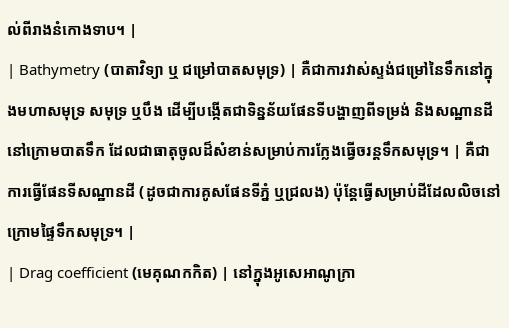ល់ពីរាងនំកោងទាប។ |
| Bathymetry (បាតាវិទ្យា ឬ ជម្រៅបាតសមុទ្រ) | គឺជាការវាស់ស្ទង់ជម្រៅនៃទឹកនៅក្នុងមហាសមុទ្រ សមុទ្រ ឬបឹង ដើម្បីបង្កើតជាទិន្នន័យផែនទីបង្ហាញពីទម្រង់ និងសណ្ឋានដីនៅក្រោមបាតទឹក ដែលជាធាតុចូលដ៏សំខាន់សម្រាប់ការក្លែងធ្វើចរន្តទឹកសមុទ្រ។ | គឺជាការធ្វើផែនទីសណ្ឋានដី (ដូចជាការគូសផែនទីភ្នំ ឬជ្រលង) ប៉ុន្តែធ្វើសម្រាប់ដីដែលលិចនៅក្រោមផ្ទៃទឹកសមុទ្រ។ |
| Drag coefficient (មេគុណកកិត) | នៅក្នុងអូសេអាណូក្រា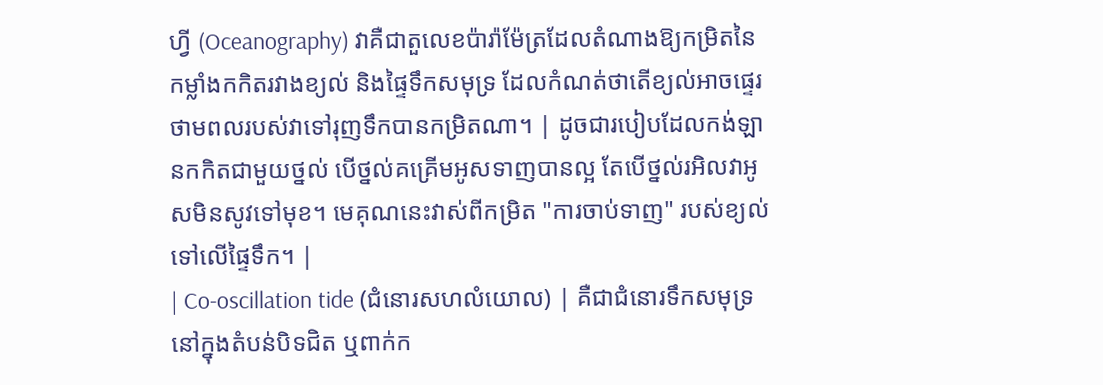ហ្វី (Oceanography) វាគឺជាតួលេខប៉ារ៉ាម៉ែត្រដែលតំណាងឱ្យកម្រិតនៃកម្លាំងកកិតរវាងខ្យល់ និងផ្ទៃទឹកសមុទ្រ ដែលកំណត់ថាតើខ្យល់អាចផ្ទេរថាមពលរបស់វាទៅរុញទឹកបានកម្រិតណា។ | ដូចជារបៀបដែលកង់ឡានកកិតជាមួយថ្នល់ បើថ្នល់គគ្រើមអូសទាញបានល្អ តែបើថ្នល់រអិលវាអូសមិនសូវទៅមុខ។ មេគុណនេះវាស់ពីកម្រិត "ការចាប់ទាញ" របស់ខ្យល់ទៅលើផ្ទៃទឹក។ |
| Co-oscillation tide (ជំនោរសហលំយោល) | គឺជាជំនោរទឹកសមុទ្រនៅក្នុងតំបន់បិទជិត ឬពាក់ក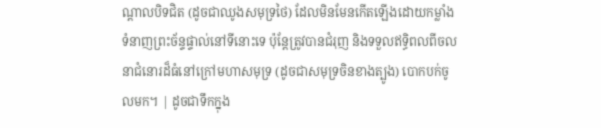ណ្តាលបិទជិត (ដូចជាឈូងសមុទ្រថៃ) ដែលមិនមែនកើតឡើងដោយកម្លាំងទំនាញព្រះច័ន្ទផ្ទាល់នៅទីនោះទេ ប៉ុន្តែត្រូវបានជំរុញ និងទទួលឥទ្ធិពលពីចលនាជំនោរដ៏ធំនៅក្រៅមហាសមុទ្រ (ដូចជាសមុទ្រចិនខាងត្បូង) បោកបក់ចូលមក។ | ដូចជាទឹកក្នុង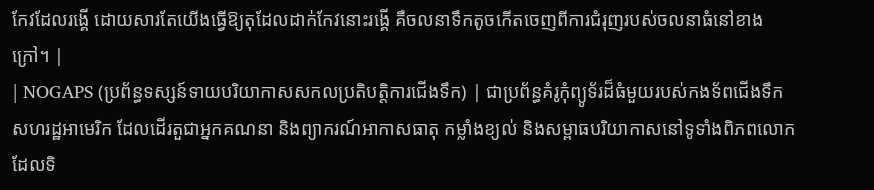កែវដែលរង្គើ ដោយសារតែយើងធ្វើឱ្យតុដែលដាក់កែវនោះរង្គើ គឺចលនាទឹកតូចកើតចេញពីការជំរុញរបស់ចលនាធំនៅខាងក្រៅ។ |
| NOGAPS (ប្រព័ន្ធទស្សន៍ទាយបរិយាកាសសកលប្រតិបត្តិការជើងទឹក) | ជាប្រព័ន្ធគំរូកុំព្យូទ័រដ៏ធំមួយរបស់កងទ័ពជើងទឹកសហរដ្ឋអាមេរិក ដែលដើរតួជាអ្នកគណនា និងព្យាករណ៍អាកាសធាតុ កម្លាំងខ្យល់ និងសម្ពាធបរិយាកាសនៅទូទាំងពិភពលោក ដែលទិ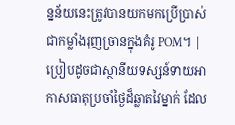ន្នន័យនេះត្រូវបានយកមកប្រើប្រាស់ជាកម្លាំងរុញច្រានក្នុងគំរូ POM។ | ប្រៀបដូចជាស្ថានីយទស្សន៍ទាយអាកាសធាតុប្រចាំថ្ងៃដ៏ឆ្លាតវៃម្នាក់ ដែល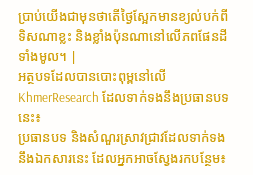ប្រាប់យើងជាមុនថាតើថ្ងៃស្អែកមានខ្យល់បក់ពីទិសណាខ្លះ និងខ្លាំងប៉ុនណានៅលើភពផែនដីទាំងមូល។ |
អត្ថបទដែលបានបោះពុម្ពនៅលើ KhmerResearch ដែលទាក់ទងនឹងប្រធានបទនេះ៖
ប្រធានបទ និងសំណួរស្រាវជ្រាវដែលទាក់ទងនឹងឯកសារនេះ ដែលអ្នកអាចស្វែងរកបន្ថែម៖